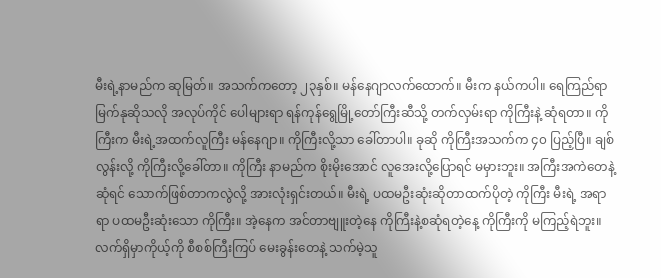မီးရဲ့နာမည်က ဆုမြတ်။ အသက်ကတော့ ၂၃နှစ်။ မန်နေဂျာလက်ထောက်။ မီးက နယ်ကပါ။ ရေကြည်ရာမြက်နုဆိုသလို အလုပ်ကိုင် ပေါများရာ ရန်ကုန်ရွေမြို့တော်ကြီးဆီသို့ တက်လှမ်းရာ ကိုကြီးနဲ့ ဆုံရတာ။ ကိုကြီးက မီးရဲ့အထက်လူကြီး မန်နေဂျာ။ ကိုကြီးလို့သာ ခေါ်တာပါ။ ခုဆို ကိုကြီးအသက်က ၄၀ ပြည့်ပြီ။ ချစ်လွန်းလို့ ကိုကြီးလို့ခေါ်တာ။ ကိုကြီး နာမည်က စိုးမိုးအောင် လူအေးလို့ပြောရင် မမှားဘူး။ အကြီးအကဲတေနဲ့ဆုံရင် သောက်ဖြစ်တာကလွဲလို့ အားလုံးရှင်းတယ်။ မီးရဲ့ ပထမဦးဆုံးဆိုတာထက်ပိုတဲ့ ကိုကြီး မီးရဲ့ အရာရာ ပထမဦးဆုံးသော ကိုကြီး။ အဲ့နေက အင်တာဗျူးတဲ့နေ ကိုကြီးနဲ့စဆုံရတဲ့နေ့ ကိုကြီးကို မကြည့်ရဲဘူး။ လက်ရှိမှာကိုယ့်ကို စီစစ်ကြီးကြပ် မေးခွန်းတေနဲ့ သက်မဲ့သူ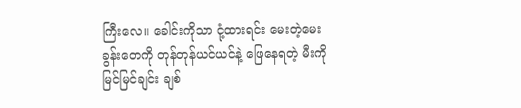ကြီးလေ။ ခေါင်းကိုသာ ငုံ့ထားရင်း မေးတဲ့မေးခွန်းတေကို တုန်တုန်ယင်ယင်နဲ့ ဖြေနေရတဲ့ မီးကို မြင်မြင်ချင်း ချစ်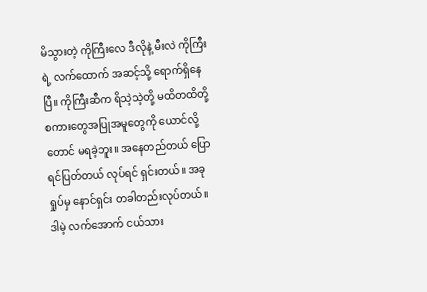မိသွားတဲ့ ကိုကြီးလေ ဒီလိုနဲ့ မီးလဲ ကိုကြီးရဲ့ လက်ထောက် အဆင့်သို့ ရောက်ရှိနေပြီ။ ကိုကြီးဆီက ရိသဲ့သဲ့တို့ မထိတထိတို့ စကားတွေအပြုအမူတွေကို ယောင်လို့တောင် မရခဲ့ဘူး။ အနေတည်တယ် ပြောရင်ပြတ်တယ် လုပ်ရင် ရှင်းတယ်။ အခုရှုပ်မှ နောင်ရှင်း တခါတည်းလုပ်တယ်။ ဒါမဲ့ လက်အောက် ငယ်သား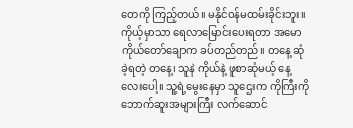တေကို ကြည့်တယ်။ မနိုင်ဝန်မထမ်းခိုင်းဘူး။ ကိုယ့်မှာသာ ရေလာမြောင်းပေးရတာ အမော ကိုယ်တော်ချောက ခပ်တည်တည်။ တနေ့ ဆုံခဲ့ရတဲ့ တနေ့၊ သူနဲ ကိုယ်နဲ့ ဖူစာဆုံမယ့် နေ့လေးပေါ့။ သူ့ရဲ့မွေးနေမှာ သူဌေးက ကိုကြီးကို ဘောက်ဆူးအများကြီး လက်ဆောင်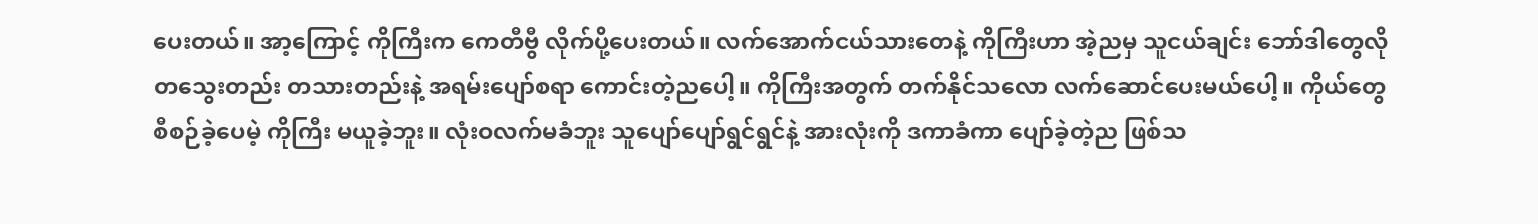ပေးတယ်။ အာ့ကြောင့် ကိုကြီးက ကေတီဗွီ လိုက်ပို့ပေးတယ်။ လက်အောက်ငယ်သားတေနဲ့ ကိုကြီးဟာ အဲ့ညမှ သူငယ်ချင်း ဘော်ဒါတွေလို တသွေးတည်း တသားတည်းနဲ့ အရမ်းပျော်စရာ ကောင်းတဲ့ညပေါ့။ ကိုကြီးအတွက် တက်နိုင်သလော လက်ဆောင်ပေးမယ်ပေါ့။ ကိုယ်တွေ စီစဉ်ခဲ့ပေမဲ့ ကိုကြီး မယူခဲ့ဘူး။ လုံးဝလက်မခံဘူး သူပျော်ပျော်ရွင်ရွင်နဲ့ အားလုံးကို ဒကာခံကာ ပျော်ခဲ့တဲ့ည ဖြစ်သ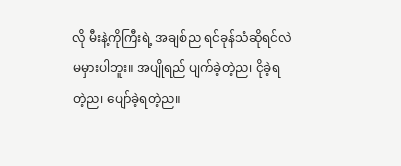လို မီးနဲ့ကိုကြီးရဲ့ အချစ်ည ရင်ခုန်သံဆိုရင်လဲ မမှားပါဘူး။ အပျိုရည် ပျက်ခဲ့တဲ့ည၊ ငိုခဲ့ရတဲ့ည၊ ပျော်ခဲ့ရတဲ့ည။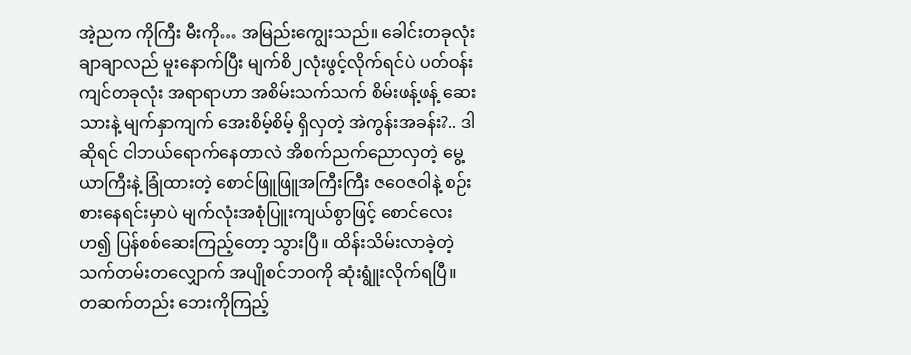အဲ့ညက ကိုကြီး မီးကို… အမြည်းကျွေးသည်။ ခေါင်းတခုလုံးချာချာလည် မူးနောက်ပြီး မျက်စိ၂လုံးဖွင့်လိုက်ရင်ပဲ ပတ်ဝန်းကျင်တခုလုံး အရာရာဟာ အစိမ်းသက်သက် စိမ်းဖန့်ဖန့် ဆေးသားနဲ့ မျက်နှာကျက် အေးစိမ့်စိမ့် ရှိလှတဲ့ အဲကွန်းအခန်း?.. ဒါဆိုရင် ငါဘယ်ရောက်နေတာလဲ အိစက်ညက်ညောလှတဲ့ မွေ့ယာကြီးနဲ့ ခြုံထားတဲ့ စောင်ဖြူဖြူအကြီးကြီး ဇဝေဇဝါနဲ့ စဉ်းစားနေရင်းမှာပဲ မျက်လုံးအစုံပြူးကျယ်စွာဖြင့် စောင်လေးဟ၍ ပြန်စစ်ဆေးကြည့်တော့ သွားပြီ။ ထိန်းသိမ်းလာခဲ့တဲ့ သက်တမ်းတလျှောက် အပျိုစင်ဘဝကို ဆုံးရွူံးလိုက်ရပြီ။ တဆက်တည်း ဘေးကိုကြည့်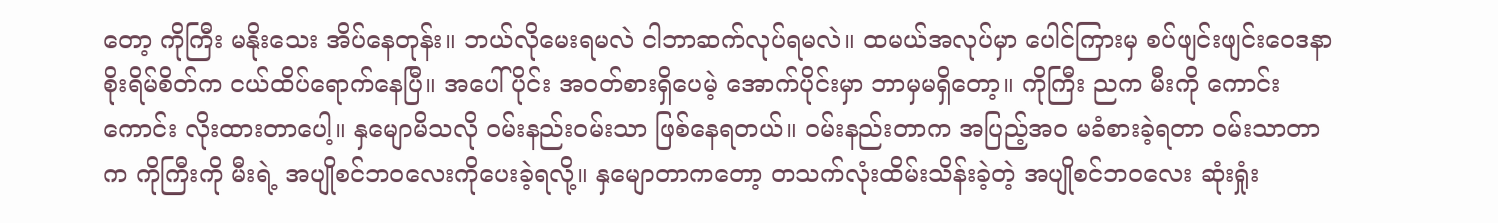တော့ ကိုကြီး မနိုးသေး အိပ်နေတုန်း။ ဘယ်လိုမေးရမလဲ ငါဘာဆက်လုပ်ရမလဲ။ ထမယ်အလုပ်မှာ ပေါင်ကြားမှ စပ်ဖျင်းဖျင်းဝေဒနာ စိုးရိမ်စိတ်က ငယ်ထိပ်ရောက်နေပြီ။ အပေါ်ပိုင်း အဝတ်စားရှိပေမဲ့ အောက်ပိုင်းမှာ ဘာမှမရှိတော့။ ကိုကြီး ညက မီးကို ကောင်းကောင်း လိုးထားတာပေါ့။ နှမျောမိသလို ဝမ်းနည်းဝမ်းသာ ဖြစ်နေရတယ်။ ဝမ်းနည်းတာက အပြည့်အဝ မခံစားခဲ့ရတာ ဝမ်းသာတာက ကိုကြီးကို မီးရဲ့ အပျိုစင်ဘဝလေးကိုပေးခဲ့ရလို့။ နှမျောတာကတော့ တသက်လုံးထိမ်းသိန်းခဲ့တဲ့ အပျိုစင်ဘဝလေး ဆုံးရှုံး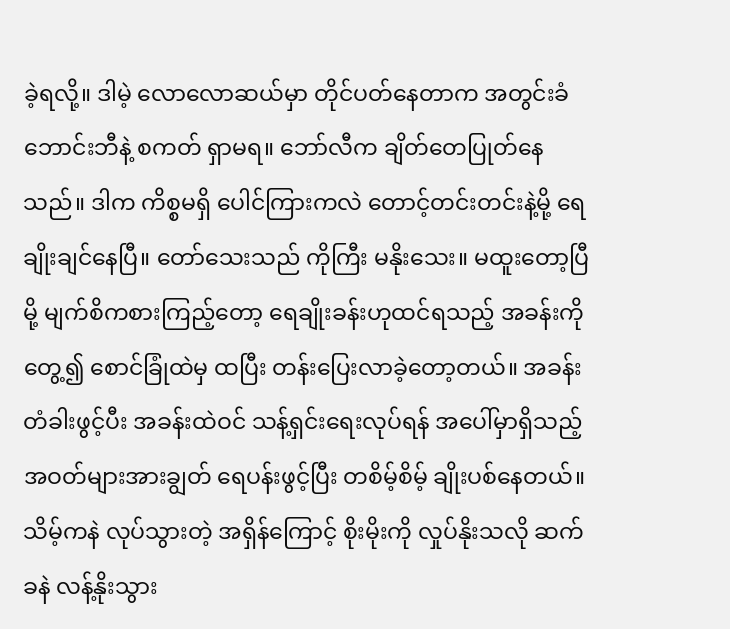ခဲ့ရလို့။ ဒါမဲ့ လောလောဆယ်မှာ တိုင်ပတ်နေတာက အတွင်းခံဘောင်းဘီနဲ့ စကတ် ရှာမရ။ ဘော်လီက ချိတ်တေပြုတ်နေသည်။ ဒါက ကိစ္စမရှိ ပေါင်ကြားကလဲ တောင့်တင်းတင်းနဲ့မို့ ရေချိုးချင်နေပြီ။ တော်သေးသည် ကိုကြီး မနိုးသေး။ မထူးတော့ပြီမို့ မျက်စိကစားကြည့်တော့ ရေချိုးခန်းဟုထင်ရသည့် အခန်းကိုတွေ့၍ စောင်ခြုံထဲမှ ထပြီး တန်းပြေးလာခဲ့တော့တယ်။ အခန်းတံခါးဖွင့်ပီး အခန်းထဲဝင် သန့်ရှင်းရေးလုပ်ရန် အပေါ်မှာရှိသည့် အဝတ်များအားချွတ် ရေပန်းဖွင့်ပြီး တစိမ့်စိမ့် ချိုးပစ်နေတယ်။ သိမ့်ကနဲ လုပ်သွားတဲ့ အရှိန်ကြောင့် စိုးမိုးကို လှုပ်နိုးသလို ဆက်ခနဲ လန့်နိုးသွား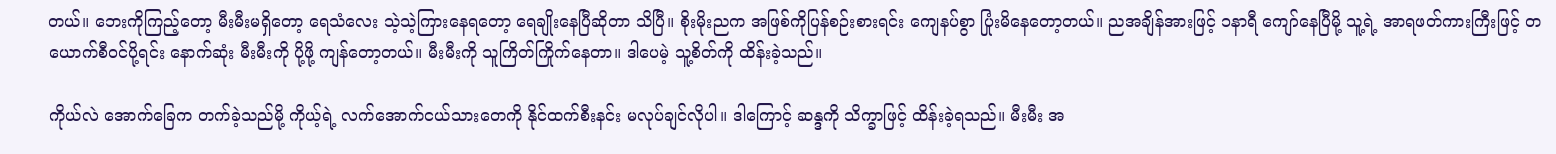တယ်။ ဘေးကိုကြည့်တော့ မီးမီးမရှိတော့ ရေသံလေး သဲ့သဲ့ကြားနေရတော့ ရေချိုးနေပြီဆိုတာ သိပြီ။ စိုးမိုးညက အဖြစ်ကိုပြန်စဉ်းစားရင်း ကျေနပ်စွာ ပြုံးမိနေတော့တယ်။ ညအချိန်အားဖြင့် ၁နာရီ ကျော်နေပြီမို့ သူ့ရဲ့ အာရဖတ်ကားကြီးဖြင့် တယောက်စီဝင်ပို့ရင်း နောက်ဆုံး မီးမီးကို ပို့ဖို့ ကျန်တော့တယ်။ မီးမီးကို သူကြိတ်ကြိုက်နေတာ။ ဒါပေမဲ့ သူ့စိတ်ကို ထိန်းခဲ့သည်။

ကိုယ်လဲ အောက်ခြေက တက်ခဲ့သည်မို့ ကိုယ့်ရဲ့ လက်အောက်ငယ်သားတေကို နိုင်ထက်စီးနင်း မလုပ်ချင်လိုပါ။ ဒါကြောင့် ဆန္ဒကို သိက္ခာဖြင့် ထိန်းခဲ့ရသည်။ မီးမီး အ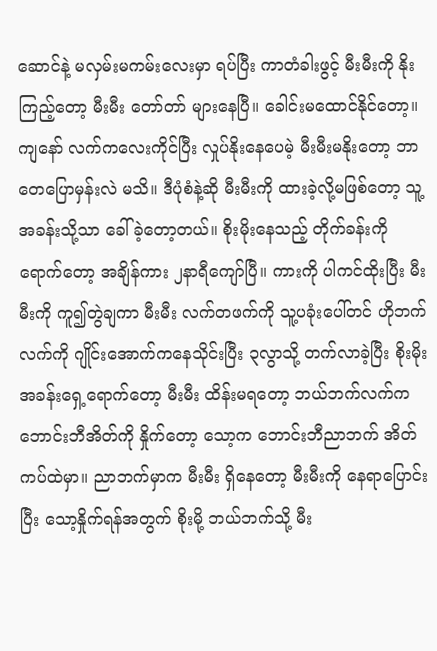ဆောင်နဲ့ မလှမ်းမကမ်းလေးမှာ ရပ်ပြီး ကာတံခါးဖွင့် မီးမီးကို နိုးကြည့်တော့ မီးမီး တော်တာ် များနေပြီ။ ခေါင်းမထောင်နိုင်တော့။ ကျနော် လက်ကလေးကိုင်ပြီး လှုပ်နိုးနေပေမဲ့ မီးမီးမနိုးတော့ ဘာတေပြောမှန်းလဲ မသိ။ ဒီပုံစံနဲ့ဆို မီးမီးကို ထားခဲ့လို့မဖြစ်တော့ သူ့အခန်းသို့သာ ခေါ်ခဲ့တော့တယ်။ စိုးမိုးနေသည့် တိုက်ခန်းကို ရောက်တော့ အချိန်ကား ၂နာရီကျော်ပြီ။ ကားကို ပါကင်ထိုးပြီး မီးမီးကို ကူ၍တွဲချကာ မီးမီး လက်တဖက်ကို သူ့ပခုံးပေါ်တင် ဟိုဘက်လက်ကို ဂျိုင်းအောက်ကနေသိုင်းပြီး ၃လွာသို့ တက်လာခဲ့ပြီး စိုးမိုးအခန်းရှေ့ရောက်တော့ မီးမီး ထိန်းမရတော့ ဘယ်ဘက်လက်က ဘောင်းဘီအိတ်ကို နှိုက်တော့ သော့က ဘောင်းဘီညာဘက် အိတ်ကပ်ထဲမှာ။ ညာဘက်မှာက မီးမီး ရှိနေတော့ မီးမီးကို နေရာပြောင်းပြီး သော့နှိုက်ရန်အတွက် စိုးမို့ ဘယ်ဘက်သို့ မီး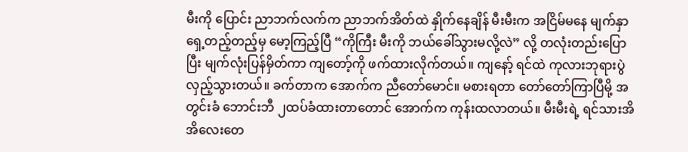မီးကို ပြောင်း ညာဘက်လက်က ညာဘက်အိတ်ထဲ နှိုက်နေချိန် မီးမီးက အငြိမ်မနေ မျက်နှာရှေ့တည့်တည့်မှ မော့ကြည့်ပြီ “ကိုကြီး မီးကို ဘယ်ခေါ်သွားမလို့လဲ” လို့ တလုံးတည်းပြောပြီး မျက်လုံးပြန်မှိတ်ကာ ကျတော့်ကို ဖက်ထားလိုက်တယ်။ ကျနော့် ရင်ထဲ ကုလားဘုရားပွဲ လှည့်သွားတယ်။ ခက်တာက အောက်က ညီတော်မောင်။ မစားရတာ တော်တော်ကြာပြီမို့ အတွင်းခံ ဘောင်းဘီ ၂ထပ်ခံထားတာတောင် အောက်က ကုန်းထလာတယ်။ မီးမီးရဲ့ ရင်သားအိအိလေးတေ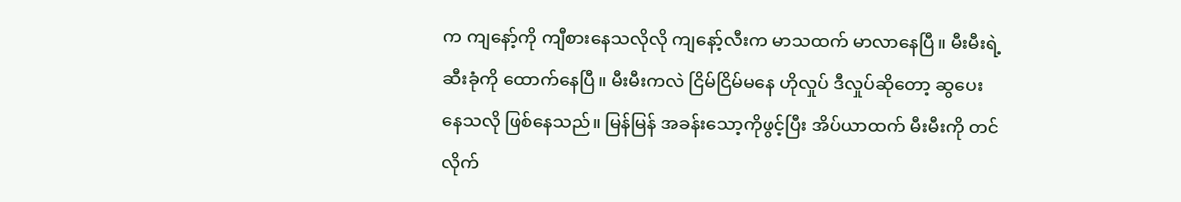က ကျနော့်ကို ကျီစားနေသလိုလို ကျနော့်လီးက မာသထက် မာလာနေပြီ။ မီးမီးရဲ့ ဆီးခုံကို ထောက်နေပြီ။ မီးမီးကလဲ ငြိမ်ငြိမ်မနေ ဟိုလှုပ် ဒီလှုပ်ဆိုတော့ ဆွပေးနေသလို ဖြစ်နေသည်။ မြန်မြန် အခန်းသော့ကိုဖွင့်ပြီး အိပ်ယာထက် မီးမီးကို တင်လိုက်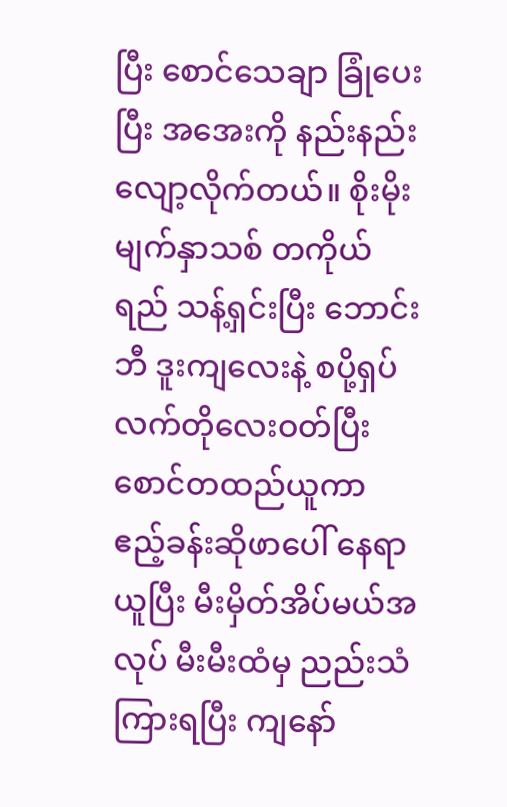ပြီး စောင်သေချာ ခြုံပေးပြီး အအေးကို နည်းနည်း လျော့လိုက်တယ်။ စိုးမိုး မျက်နှာသစ် တကိုယ်ရည် သန့်ရှင်းပြီး ဘောင်းဘီ ဒူးကျလေးနဲ့ စပို့ရှပ် လက်တိုလေးဝတ်ပြီး စောင်တထည်ယူကာ ဧည့်ခန်းဆိုဖာပေါ် နေရာယူပြီး မီးမှိတ်အိပ်မယ်အလုပ် မီးမီးထံမှ ညည်းသံကြားရပြီး ကျနော်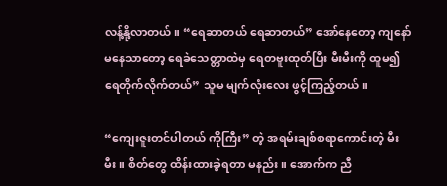လန့်နို့လာတယ်။ “ရေဆာတယ် ရေဆာတယ်” အော်နေတော့ ကျနော် မနေသာတော့ ရေခဲသေတ္တာထဲမှ ရေတဗူးထုတ်ပြီး မီးမီးကို ထူမ၍ ရေတိုက်လိုက်တယ်” သူမ မျက်လုံးလေး ဖွင့်ကြည့်တယ်။

“ကျေးဇူးတင်ပါတယ် ကိုကြီး” တဲ့ အရမ်းချစ်စရာကောင်းတဲ့ မီးမီး။ စိတ်တွေ ထိန်းထားခဲ့ရတာ မနည်း။ အောက်က ညီ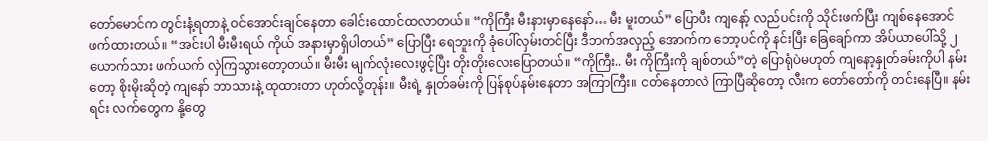တော်မောင်က တွင်းနံ့ရတာနဲ့ ဝင်အောင်းချင်နေတာ ခေါင်းထောင်ထလာတယ်။ “ကိုကြီး မီးနားမှာနေနော်… မီး မူးတယ်” ပြောပီး ကျနော့် လည်ပင်းကို သိုင်းဖက်ပြီး ကျစ်နေအောင် ဖက်ထားတယ်။ “အင်းပါ မီးမီးရယ် ကိုယ် အနားမှာရှိပါတယ်” ပြောပြီး ရေဘူးကို ခုံပေါ်လှမ်းတင်ပြီး ဒီဘက်အလှည့် အောက်က ဘော့ပင်ကို နင်းပြီး ခြေချော်ကာ အိပ်ယာပေါ်သို့ ၂ယောက်သား ဖက်ယက် လှဲကြသွားတော့တယ်။ မီးမီး မျက်လုံးလေးဖွင့်ပြီး တိုးတိုးလေးပြောတယ်။ “ကိုကြီး.. မီး ကိုကြီးကို ချစ်တယ်”တဲ့ ပြောရုံပဲမဟုတ် ကျနော့နှုတ်ခမ်းကိုပါ နမ်းတော့ စိုးမိုးဆိုတဲ့ ကျနော် ဘာသားနဲ့ ထုထားတာ ဟုတ်လို့တုန်း။ မီးရဲ့ နှုတ်ခမ်းကို ပြန်စုပ်နမ်းနေတာ အကြာကြီး။ ငတ်နေတာလဲ ကြာပြီဆိုတော့ လီးက တော်တော်ကို တင်းနေပြီ။ နမ်းရင်း လက်တွေက နို့တွေ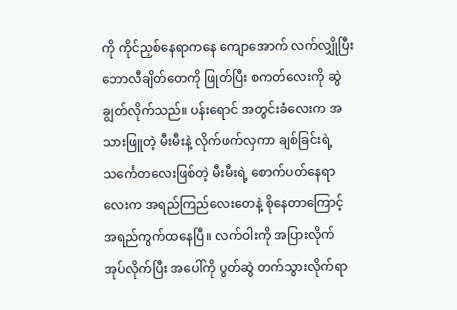ကို ကိုင်ညှစ်နေရာကနေ ကျောအောက် လက်လျှိုပြီး ဘောလီချိတ်တေကို ဖြုတ်ပြီး စကတ်လေးကို ဆွဲချွတ်လိုက်သည်။ ပန်းရောင် အတွင်းခံလေးက အသားဖြူတဲ့ မီးမီးနဲ့ လိုက်ဖက်လှကာ ချစ်ခြင်းရဲ့ သင်္ကေတလေးဖြစ်တဲ့ မီးမီးရဲ့ စောက်ပတ်နေရာလေးက အရည်ကြည်လေးတေနဲ့ စိုနေတာကြောင့် အရည်ကွက်ထနေပြီ။ လက်ဝါးကို အပြားလိုက် အုပ်လိုက်ပြီး အပေါ်ကို ပွတ်ဆွဲ တက်သွားလိုက်ရာ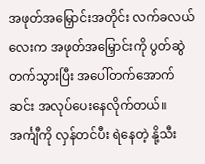အဖုတ်အမြှောင်းအတိုင်း လက်ခလယ်လေးက အဖုတ်အမြှောင်းကို ပွတ်ဆွဲတက်သွားပြီး အပေါ်တက်အောက်ဆင်း အလုပ်ပေးနေလိုက်တယ်။ အင်္ကျီကို လှန်တင်ပီး ရဲနေတဲ့ နို့သီး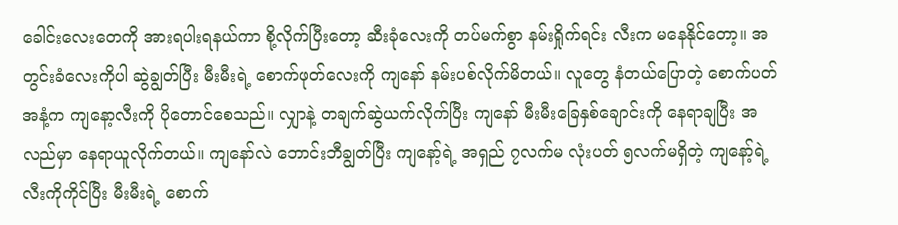ခေါင်းလေးတေကို အားရပါးရနယ်ကာ စို့လိုက်ပြီးတော့ ဆီးခုံလေးကို တပ်မက်စွာ နမ်းရှိုက်ရင်း လီးက မနေနိုင်တော့။ အတွင်းခံလေးကိုပါ ဆွဲချွတ်ပြီး မီးမီးရဲ့ စောက်ဖုတ်လေးကို ကျနော် နမ်းပစ်လိုက်မိတယ်။ လူတွေ နံတယ်ပြောတဲ့ စောက်ပတ်အနံ့က ကျနော့လီးကို ပိုတောင်စေသည်။ လျှာနဲ့ တချက်ဆွဲယက်လိုက်ပြီး ကျနော် မီးမီးခြေနှစ်ချောင်းကို နေရာချပြီး အလည်မှာ နေရာယူလိုက်တယ်။ ကျနော်လဲ ဘောင်းဘီချွတ်ပြီး ကျနော့်ရဲ့ အရှည် ၇လက်မ လုံးပတ် ၅လက်မရှိတဲ့ ကျနော့်ရဲ့ လီးကိုကိုင်ပြီး မီးမီးရဲ့ စောက်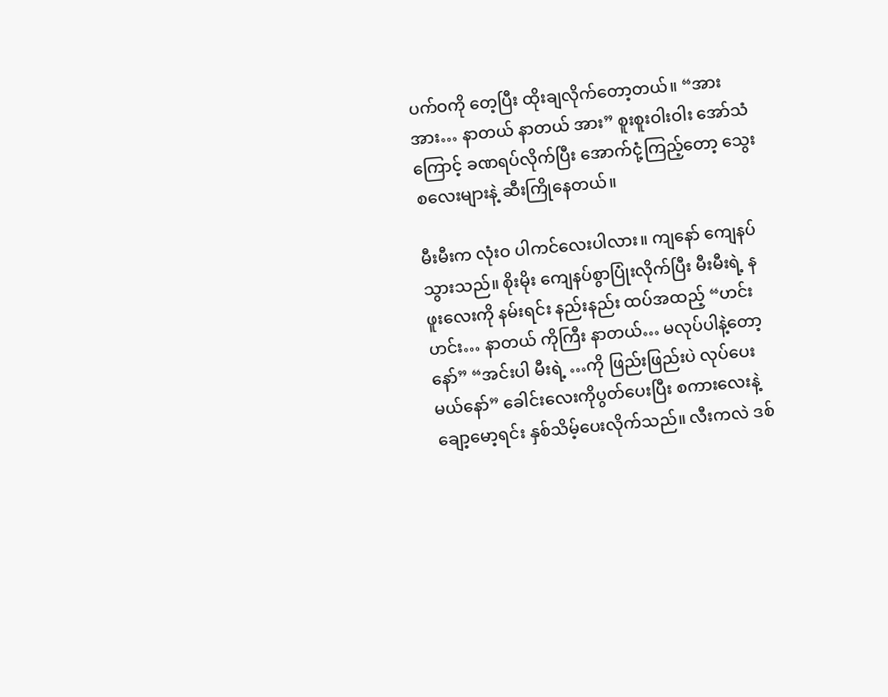ပက်ဝကို တေ့ပြီး ထိုးချလိုက်တော့တယ်။ “အား အား… နာတယ် နာတယ် အား” စူးစူးဝါးဝါး အော်သံကြောင့် ခဏရပ်လိုက်ပြီး အောက်ငုံ့ကြည့်တော့ သွေးစလေးများနဲ့ ဆီးကြိုနေတယ်။

မီးမီးက လုံးဝ ပါကင်လေးပါလား။ ကျနော် ကျေနပ်သွားသည်။ စိုးမိုး ကျေနပ်စွာပြုံးလိုက်ပြီး မီးမီးရဲ့ နဖူးလေးကို နမ်းရင်း နည်းနည်း ထပ်အထည့် “ဟင်း ဟင်း… နာတယ် ကိုကြီး နာတယ်… မလုပ်ပါနဲ့တော့နော်” “အင်းပါ မီးရဲ့ …ကို ဖြည်းဖြည်းပဲ လုပ်ပေးမယ်နော်” ခေါင်းလေးကိုပွတ်ပေးပြီး စကားလေးနဲ့ ချော့မော့ရင်း နှစ်သိမ့်ပေးလိုက်သည်။ လီးကလဲ ဒစ်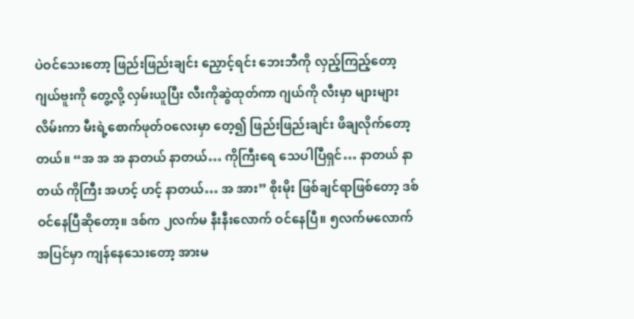ပဲဝင်သေးတော့ ဖြည်းဖြည်းချင်း ညှောင့်ရင်း ဘေးဘီကို လှည့်ကြည့်တော့ ဂျယ်ဗူးကို တွေ့လို့ လှမ်းယူပြီး လီးကိုဆွဲထုတ်ကာ ဂျယ်ကို လီးမှာ များများလိမ်းကာ မီးရဲ့စောက်ဖုတ်ဝလေးမှာ တေ့၍ ဖြည်းဖြည်းချင်း ဖိချလိုက်တော့တယ်။ “အ အ အ နာတယ် နာတယ်… ကိုကြီးရေ သေပါပြီရှင်… နာတယ် နာတယ် ကိုကြီး အဟင့် ဟင့် နာတယ်… အ အား” စိုးမိုး ဖြစ်ချင်ရာဖြစ်တော့ ဒစ်ဝင်နေပြီဆိုတော့။ ဒစ်က ၂လက်မ နီးနီးလောက် ဝင်နေပြီ။ ၅လက်မလောက် အပြင်မှာ ကျန်နေသေးတော့ အားမ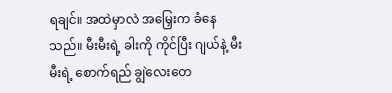ရချင်။ အထဲမှာလဲ အမြှေးက ခံနေသည်။ မီးမီးရဲ့ ခါးကို ကိုင်ပြီး ဂျယ်နဲ့ မီးမီးရဲ့ စောက်ရည် ချွဲလေးတေ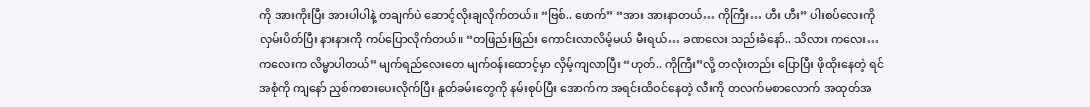ကို အားကိုးပြီး အားပါပါနဲ့ တချက်ပဲ ဆောင့်လိုးချလိုက်တယ်။ “ဗြစ်.. ဖောက်” “အား အားနာတယ်… ကိုကြီး… ဟီး ဟီး” ပါးစပ်လေးကို လှမ်းပိတ်ပြီး နားနားကို ကပ်ပြောလိုက်တယ်။ “တဖြည်းဖြည်း ကောင်းလာလိမ့်မယ် မီးရယ်… ခဏလေး သည်းခံနော်.. သိလား ကလေး… ကလေးက လိမ္မာပါတယ်” မျက်ရည်လေးတေ မျက်ဝန်းထောင့်မှာ လှိမ့်ကျလာပြီး “ဟုတ်.. ကိုကြီး”လို့ တလုံးတည်း ပြောပြီး ဖိုထိုးနေတဲ့ ရင်အစုံကို ကျနော် ညှစ်ကစားပေးလိုက်ပြီး နူတ်ခမ်းတွေကို နမ်းစုပ်ပြီး အောက်က အရင်းထိဝင်နေတဲ့ လီးကို တလက်မစာလောက် အထုတ်အ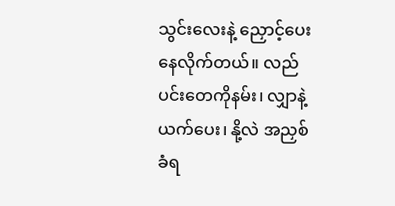သွင်းလေးနဲ့ ညှောင့်ပေးနေလိုက်တယ်။ လည်ပင်းတေကိုနမ်း၊ လျှာနဲ့ယက်ပေး၊ နို့လဲ အညှစ်ခံရ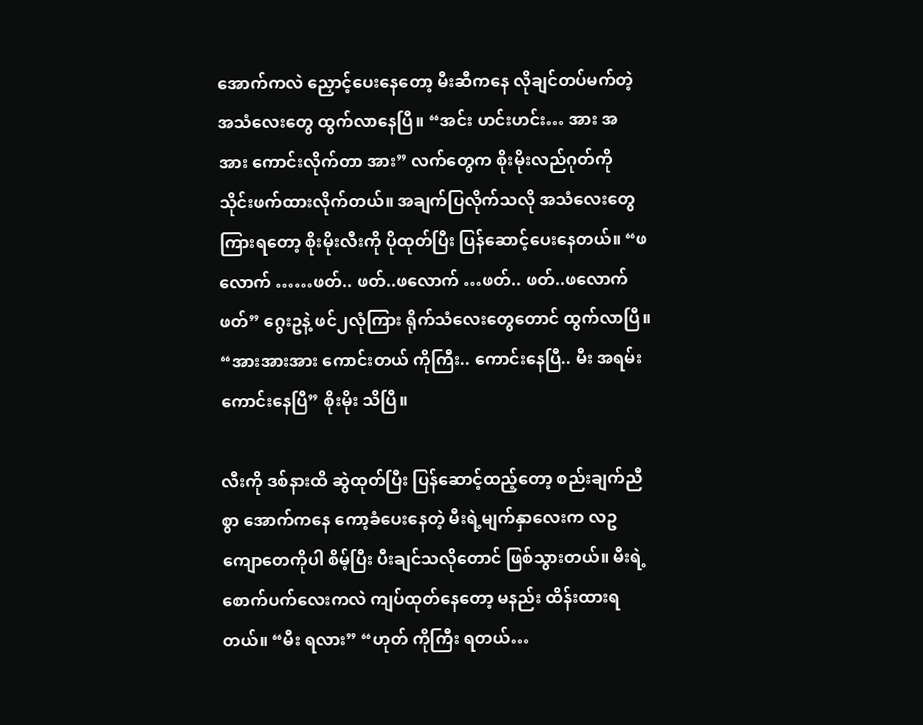အောက်ကလဲ ညှောင့်ပေးနေတော့ မီးဆီကနေ လိုချင်တပ်မက်တဲ့ အသံလေးတွေ ထွက်လာနေပြီ။ “အင်း ဟင်းဟင်း… အား အ အား ကောင်းလိုက်တာ အား” လက်တွေက စိုးမိုးလည်ဂုတ်ကို သိုင်းဖက်ထားလိုက်တယ်။ အချက်ပြလိုက်သလို အသံလေးတွေ ကြားရတော့ စိုးမိုးလီးကို ပိုထုတ်ပြီး ပြန်ဆောင့်ပေးနေတယ်။ “ဖလောက် ……ဖတ်.. ဖတ်..ဖလောက် …ဖတ်.. ဖတ်..ဖလောက် ဖတ်” ဂွေးဥနဲ့ ဖင်၂လုံကြား ရိုက်သံလေးတွေတောင် ထွက်လာပြီ။ “အားအားအား ကောင်းတယ် ကိုကြီး.. ကောင်းနေပြီ.. မီး အရမ်းကောင်းနေပြီ” စိုးမိုး သိပြီ။

လီးကို ဒစ်နားထိ ဆွဲထုတ်ပြီး ပြန်ဆောင့်ထည့်တော့ စည်းချက်ညီစွာ အောက်ကနေ ‌ကော့ခံပေးနေတဲ့ မီးရဲ့မျက်နှာလေးက လဥကျောတေကိုပါ စိမ့်ပြီး ပီးချင်သလိုတောင် ဖြစ်သွားတယ်။ မီးရဲ့စောက်ပက်လေးကလဲ ကျပ်ထုတ်နေတော့ မနည်း ထိန်းထားရတယ်။ “မီး ရလား” “ဟုတ် ကိုကြီး ရတယ်…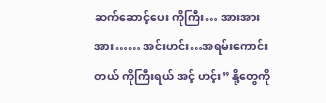ဆက်ဆောင့်ပေး ကိုကြီး… အားအားအား…… အင်းဟင်း…အရမ်းကောင်းတယ် ကိုကြီးရယ် အင့် ဟင့်း” နို့တွေကို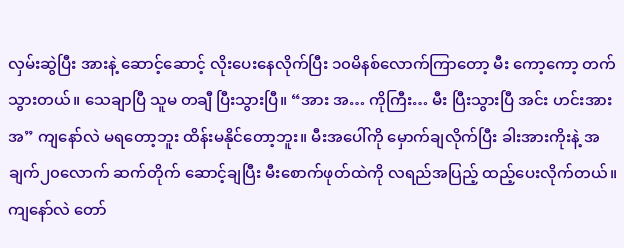လှမ်းဆွဲပြီး အားနဲ့ ဆောင့်ဆောင့် လိုးပေးနေလိုက်ပြီး ၁၀မိနစ်လောက်ကြာတော့ မီး ကော့ကော့ တက်သွားတယ်။ သေချာပြီ သူမ တချီ ပြီးသွားပြီ။ “အား အ… ကိုကြီး… မီး ပြီးသွားပြီ အင်း ဟင်းအားအ” ကျနော်လဲ မရတော့ဘူး ထိန်းမနိုင်တော့ဘူး။ မီးအပေါ်ကို မှောက်ချလိုက်ပြီး ခါးအားကိုးနဲ့ အချက်၂၀လောက် ဆက်တိုက် ဆောင့်ချပြီး မီးစောက်ဖုတ်ထဲကို လရည်အပြည့် ထည့်ပေးလိုက်တယ်။ ကျနော်လဲ တော်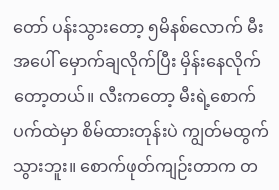တော် ပန်းသွားတော့ ၅မိနစ်လောက် မီးအပေါ် မှောက်ချလိုက်ပြီး မှိန်းနေလိုက်တော့တယ်။ လီးကတော့ မီးရဲ့စောက်ပက်ထဲမှာ စိမ်ထားတုန်းပဲ ကျွတ်မထွက်သွားဘူး။ စောက်ဖုတ်ကျဉ်းတာက တ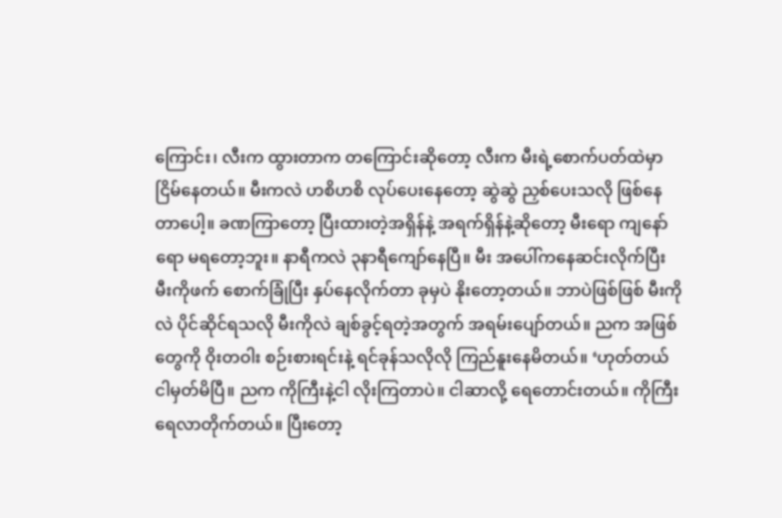ကြောင်း၊ လီးက ထွားတာက တကြောင်းဆိုတော့ လီးက မီးရဲ့စောက်ပတ်ထဲမှာ ငြိမ်နေတယ်။ မီးကလဲ ဟစိဟစိ လုပ်ပေးနေတော့ ဆွဲဆွဲ ညှစ်ပေးသလို ဖြစ်နေတာပေါ့။ ခဏကြာတော့ ပြီးထားတဲ့အရှိန်နဲ့ အရက်ရှိန်နဲ့ဆိုတော့ မီးရော ကျနော်ရော မရတော့ဘူး။ နာရီကလဲ ၃နာရီကျော်နေပြီ။ မီး အပေါ်ကနေဆင်းလိုက်ပြီး မီးကိုဖက် စောက်ခြုံပြီး နှပ်နေလိုက်တာ ခုမှပဲ နိုးတော့တယ်။ ဘာပဲဖြစ်ဖြစ် မီးကိုလဲ ပိုင်ဆိုင်ရသလို မီးကိုလဲ ချစ်ခွင့်ရတဲ့အတွက် အရမ်းပျော်တယ်။ ညက အဖြစ်တွေကို ဝိုးတဝါး စဉ်းစားရင်းနဲ့ ရင်ခုန်သလိုလို ကြည်နူးနေမိတယ်။ ‘ဟုတ်တယ် ငါမှတ်မိပြီ။ ညက ကိုကြီးနဲ့ငါ လိုးကြတာပဲ။ ငါဆာလို့ ရေတောင်းတယ်။ ကိုကြီး ရေလာတိုက်တယ်။ ပြီးတော့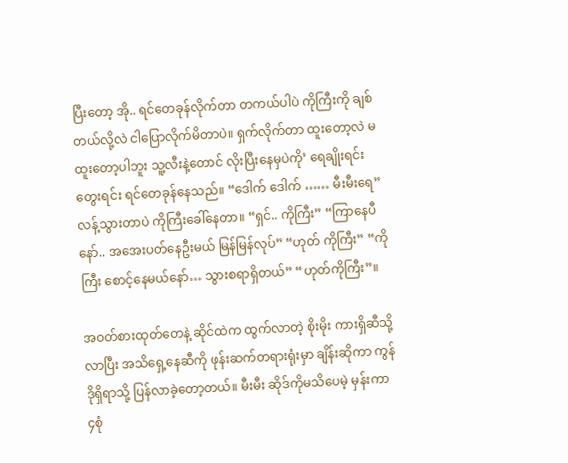ပြီးတော့ အို.. ရင်တေခုန်လိုက်တာ တကယ်ပါပဲ ကိုကြီးကို ချစ်တယ်လို့လဲ ငါပြောလိုက်မိတာပဲ။ ရှက်လိုက်တာ ထူးတော့လဲ မထူးတော့ပါဘူး သူ့လီးနဲ့တောင် လိုးပြီးနေမှပဲကို’ ရေချိုးရင်း တွေးရင်း ရင်တေခုန်နေသည်။ “ဒေါက် ဒေါက် …… မီးမီးရေ” လန့်သွားတာပဲ ကိုကြီးခေါ်နေတာ။ “ရှင်.. ကိုကြီး” “ကြာနေပီနော်.. အအေးပတ်နေဦးမယ် မြန်မြန်လုပ်” “ဟုတ် ကိုကြီး” “ကိုကြီး စောင့်နေမယ်နော်… သွားစရာရှိတယ်” “ဟုတ်ကိုကြီး”။

အဝတ်စားထုတ်တေနဲ့ ဆိုင်ထဲက ထွက်လာတဲ့ စိုးမိုး ကားရှိဆီသို့လာပြီး အသိရှေ့နေဆီကို ဖုန်းဆက်တရားရုံးမှာ ချိန်းဆိုကာ ကွန်ဒိုရှိရာသို့ ပြန်လာခဲ့တော့တယ်။ မီးမီး ဆိုဒ်ကိုမသိပေမဲ့ မှန်းကာ ၄စုံ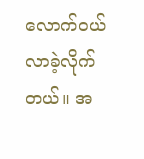လောက်ဝယ်လာခဲ့လိုက်တယ်။ အ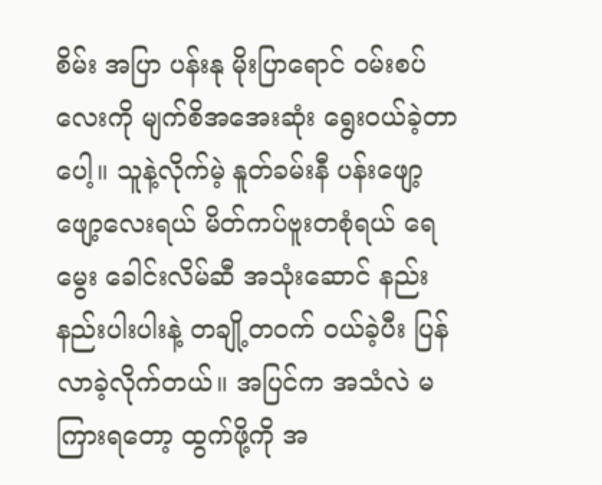စိမ်း အပြာ ပန်းနု မိုးပြာရောင် ဝမ်းစပ်လေးကို မျက်စိအအေးဆုံး ရွေးဝယ်ခဲ့တာပေါ့။ သူနဲ့လိုက်မဲ့ နူတ်ခမ်းနီ ပန်းဖျော့ဖျော့လေးရယ် မိတ်ကပ်ဗူးတစုံရယ် ရေမွေး ခေါင်းလိမ်ဆီ အသုံးဆောင် နည်းနည်းပါးပါးနဲ့ တချို့တဝက် ဝယ်ခဲ့ပီး ပြန်လာခဲ့လိုက်တယ်။ အပြင်က အသံလဲ မကြားရတော့ ထွက်ဖို့ကို အ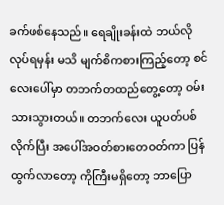ခက်ဖစ်နေသည်။ ရေချိုးခန်းထဲ ဘယ်လိုလုပ်ရမှန်း မသိ မျက်စိကစားကြည့်တော့ စင်လေးပေါ်မှာ တဘက်တထည်တွေ့တော့ ဝမ်းသားသွားတယ်။ တဘက်လေး ယူပတ်ပစ်လိုက်ပြီး အပေါ်အဝတ်စားတေဝတ်ကာ ပြန်ထွက်လာတော့ ကိုကြီးမရှိတော့ ဘာပြော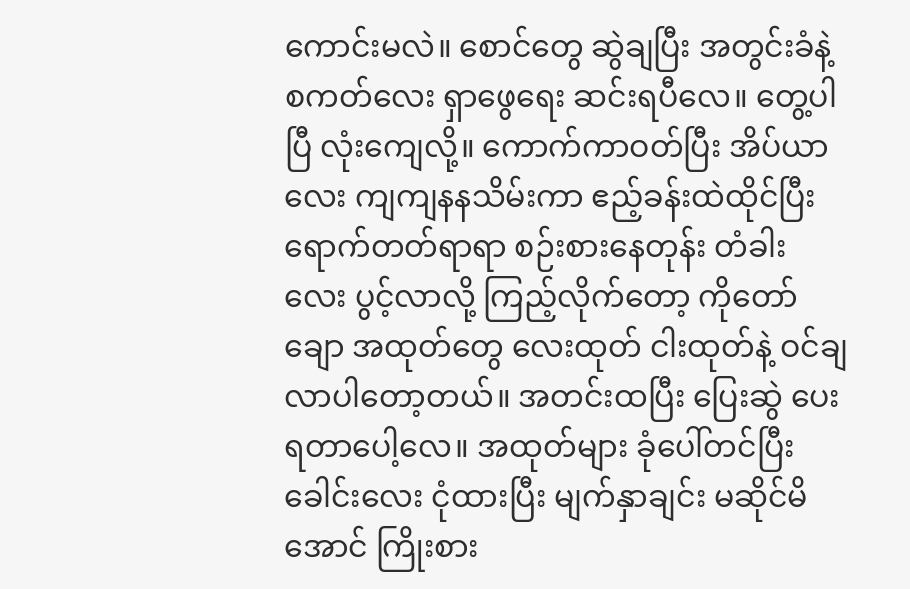ကောင်းမလဲ။ စောင်တွေ ဆွဲချပြီး အတွင်းခံနဲ့ စကတ်လေး ရှာဖွေရေး ဆင်းရပီလေ။ တွေ့ပါပြီ လုံးကျေလို့။ ကောက်ကာဝတ်ပြီး အိပ်ယာလေး ကျကျနနသိမ်းကာ ဧည့်ခန်းထဲထိုင်ပြီး ရောက်တတ်ရာရာ စဉ်းစားနေတုန်း တံခါးလေး ပွင့်လာလို့ ကြည့်လိုက်တော့ ကိုတော်ချော အထုတ်တွေ လေးထုတ် ငါးထုတ်နဲ့ ဝင်ချလာပါတော့တယ်။ အတင်းထပြီး ပြေးဆွဲ ပေးရတာပေါ့လေ။ အထုတ်များ ခုံပေါ်တင်ပြီး ခေါင်းလေး ငုံထားပြီး မျက်နှာချင်း မဆိုင်မိအောင် ကြိုးစား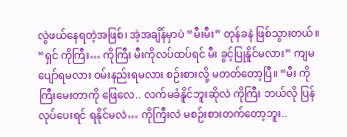လွဲဖယ်နေရတဲ့အဖြစ်၊ အဲ့အချိန်မှာပဲ “မီးမီး” တုန်ခနဲ ဖြစ်သွားတယ်။ “ရှင် ကိုကြီး… ကိုကြီး မီးကိုလပ်ထပ်ရင် မီး ခွင့်ပြုနိူင်မလား” ကျမ ပျော်ရမလား ဝမ်းနည်းရမလား စဉ်းစားလို့ မတတ်တော့ပြီ။ “မီး ကိုကြီးမေးတာကို ဖြေလေ.. လက်မခံနိူင်ဘူးဆိုလဲ ကိုကြီး ဘယ်လို ပြန်လုပ်ပေးရင် ရနိုင်မလဲ… ကိုကြီးလဲ မစဉ်းစားတက်တော့ဘူး..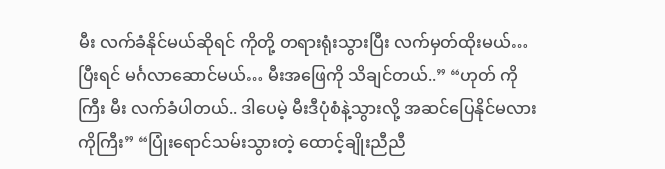မီး လက်ခံနိုင်မယ်ဆိုရင် ကိုတို့ တရားရုံးသွားပြီး လက်မှတ်ထိုးမယ်… ပြီးရင် မင်္ဂလာဆောင်မယ်… မီးအဖြေကို သိချင်တယ်..” “ဟုတ် ကိုကြီး မီး လက်ခံပါတယ်.. ဒါပေမဲ့ မီးဒီပုံစံနဲ့သွားလို့ အဆင်ပြေနိုင်မလား ကိုကြီး” “ပြုံးရောင်သမ်းသွားတဲ့ ထောင့်ချိုးညီညီ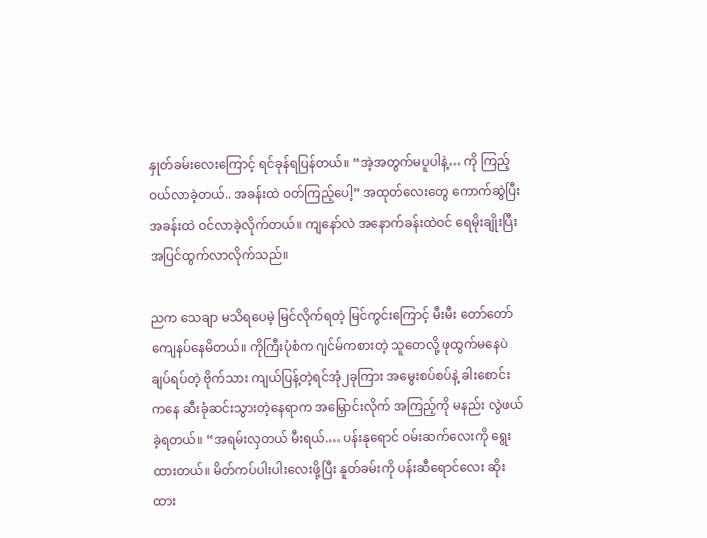နှုတ်ခမ်းလေးကြောင့် ရင်ခုန်ရပြန်တယ်။ “အဲ့အတွက်မပူပါနဲ့… ကို ကြည့်ဝယ်လာခဲ့တယ်.. အခန်းထဲ ဝတ်ကြည့်ပေါ့” အထုတ်လေးတွေ ကောက်ဆွဲပြီး အခန်းထဲ ဝင်လာခဲ့လိုက်တယ်။ ကျနော်လဲ အနောက်ခန်းထဲဝင် ရေမိုးချိုးပြီး အပြင်ထွက်လာလိုက်သည်။

ညက သေချာ မသိရပေမဲ့ မြင်လိုက်ရတဲ့ မြင်ကွင်းကြောင့် မီးမီး တော်တော် ကျေနပ်နေမိတယ်။ ကိုကြီးပုံစံက ဂျင်မ်ကစားတဲ့ သူတေလို့ ဖုထွက်မနေပဲ ချပ်ရပ်တဲ့ ဗိုက်သား ကျယ်ပြန့်တဲ့ရင်အုံ၂ခုကြား အမွေးစပ်စပ်နဲ့ ခါးစောင်းကနေ ဆီးခုံဆင်းသွားတဲ့နေရာက အမြှောင်းလိုက် အကြည့်ကို မနည်း လွဲဖယ်ခဲ့ရတယ်။ “အရမ်းလှတယ် မီးရယ်.… ပန်းနုရောင် ဝမ်းဆက်လေးကို ရွေးထားတယ်။ မိတ်ကပ်ပါးပါးလေးဖို့ပြီး နူတ်ခမ်းကို ပန်းဆီရောင်လေး ဆိုးထား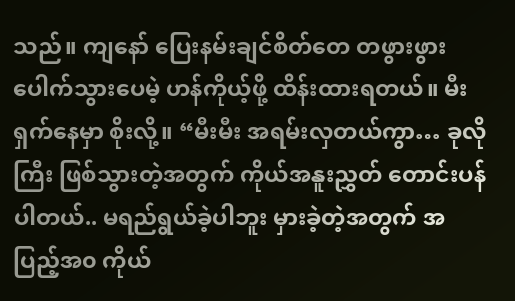သည်။ ကျနော် ပြေးနမ်းချင်စိတ်တေ တဖွားဖွား ပေါက်သွားပေမဲ့ ဟန်ကိုယ့်ဖို့ ထိန်းထားရတယ်။ မီး ရှက်နေမှာ စိုးလို့။ “မီးမီး အရမ်းလှတယ်ကွာ… ခုလိုကြီး ဖြစ်သွားတဲ့အတွက် ကိုယ်အနူးညွှတ် တောင်းပန်ပါတယ်.. မရည်ရွယ်ခဲ့ပါဘူး မှားခဲ့တဲ့အတွက် အပြည့်အ၀ ကိုယ်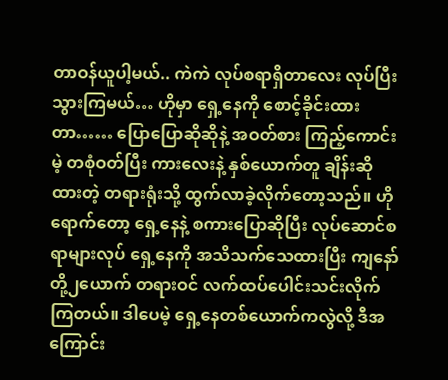တာဝန်ယူပါ့မယ်.. ကဲကဲ လုပ်စရာရှိတာလေး လုပ်ပြီး သွားကြမယ်… ဟိုမှာ ရှေ့နေကို စောင့်ခိုင်းထားတာ…… ပြောပြောဆိုဆိုနဲ့ အဝတ်စား ကြည့်ကောင်းမဲ့ တစုံဝတ်ပြီး ကားလေးနဲ့ နှစ်ယောက်တူ ချိန်းဆိုထားတဲ့ တရားရုံးသို့ ထွက်လာခဲ့လိုက်တော့သည်။ ဟိုရောက်တော့ ရှေ့နေနဲ့ စကားပြောဆိုပြီး လုပ်ဆောင်စရာများလုပ် ရှေ့နေကို အသိသက်သေထားပြီး ကျနော်တို့၂ယောက် တရားဝင် လက်ထပ်ပေါင်းသင်းလိုက်ကြတယ်။ ဒါပေမဲ့ ရှေ့နေတစ်ယောက်ကလွဲလို့ ဒီအကြောင်း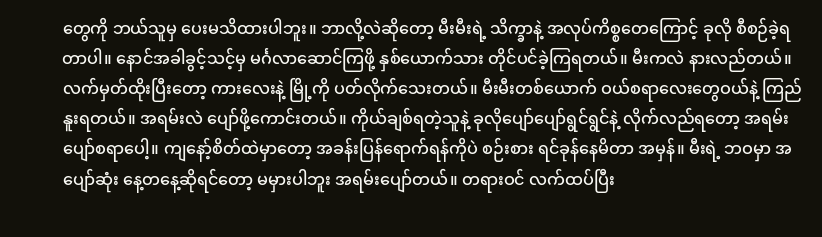တွေကို ဘယ်သူမှ ပေးမသိထားပါဘူး။ ဘာလို့လဲဆိုတော့ မီးမီးရဲ့ သိက္ခာနဲ့ အလုပ်ကိစ္စတေကြောင့် ခုလို စီစဉ်ခဲ့ရတာပါ။ နောင်အခါခွင့်သင့်မှ မင်္ဂလာဆောင်ကြဖို့ နှစ်ယောက်သား တိုင်ပင်ခဲ့ကြရတယ်။ မီးကလဲ နားလည်တယ်။ လက်မှတ်ထိုးပြီးတော့ ကားလေးနဲ့ မြို့ကို ပတ်လိုက်သေးတယ်။ မီးမီးတစ်ယောက် ဝယ်စရာလေးတွေဝယ်နဲ့ ကြည်နူးရတယ်။ အရမ်းလဲ ပျော်ဖို့ကောင်းတယ်။ ကိုယ်ချစ်ရတဲ့သူနဲ့ ခုလိုပျော်ပျော်ရွင်ရွင်နဲ့ လိုက်လည်ရတော့ အရမ်းပျော်စရာပေါ့။ ကျနော့်စိတ်ထဲမှာတော့ အခန်းပြန်ရောက်ရန်ကိုပဲ စဉ်းစား ရင်ခုန်နေမိတာ အမှန်။ မီးရဲ့ ဘဝမှာ အပျော်ဆုံး နေ့တနေ့ဆိုရင်တော့ မမှားပါဘူး အရမ်းပျော်တယ်။ တရားဝင် လက်ထပ်ပြီး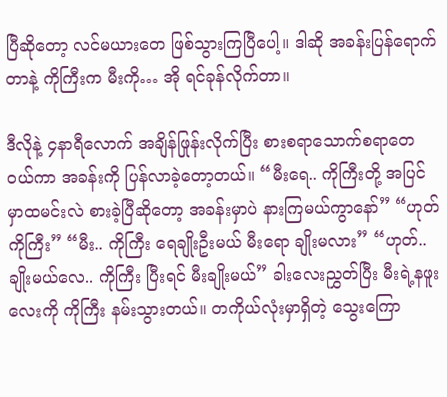ပြီဆိုတော့ လင်မယားတေ ဖြစ်သွားကြပြီပေါ့။ ဒါဆို အခန်းပြန်ရောက်တာနဲ့ ကိုကြီးက မီးကို… အို ရင်ခုန်လိုက်တာ။

ဒီလိုနဲ့ ၄နာရီလောက် အချိန်ဖြုန်းလိုက်ပြီး စားစရာသောက်စရာတေ ဝယ်ကာ အခန်းကို ပြန်လာခဲ့တော့တယ်။ “မီးရေ.. ကိုကြီးတို့ အပြင်မှာထမင်းလဲ စားခဲ့ပြီဆိုတော့ အခန်းမှာပဲ နားကြမယ်ကွာနော်” “ဟုတ်ကိုကြီး” “မီး.. ကိုကြီး ရေချိုးဦးမယ် မီးရော ချိုးမလား” “ဟုတ်.. ချိုးမယ်လေ.. ကိုကြီး ပြီးရင် မီးချိုးမယ်” ခါးလေးညွှတ်ပြီး မီးရဲ့နဖူးလေးကို ကိုကြီး နမ်းသွားတယ်။ တကိုယ်လုံးမှာရှိတဲ့ သွေးကြော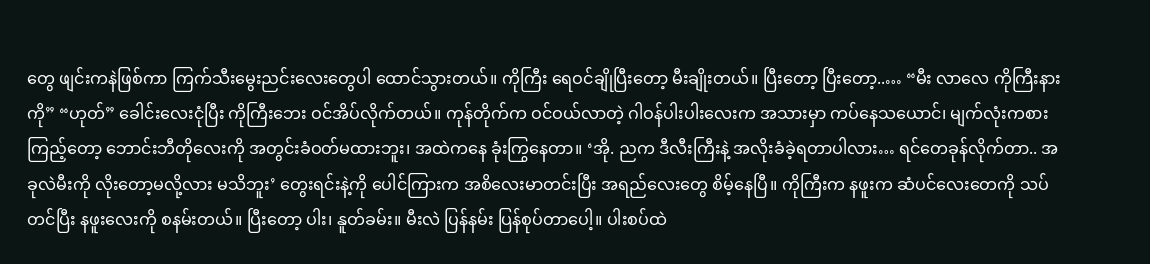တွေ ဖျင်းကနဲဖြစ်ကာ ကြက်သီးမွေးညင်းလေးတွေပါ ထောင်သွားတယ်။ ကိုကြီး ရေဝင်ချိုပြီးတော့ မီးချိုးတယ်။ ပြီးတော့ ပြီးတော့..… “မီး လာလေ ကိုကြီးနားကို” “ဟုတ်” ခေါင်းလေးငုံပြီး ကိုကြီးဘေး ဝင်အိပ်လိုက်တယ်။ ကုန်တိုက်က ဝင်ဝယ်လာတဲ့ ဂါဝန်ပါးပါးလေးက အသားမှာ ကပ်နေသယောင်၊ မျက်လုံးကစားကြည့်တော့ ဘောင်းဘီတိုလေးကို အတွင်းခံဝတ်မထားဘူး၊ အထဲကနေ ခုံးကြွနေတာ။ ‘အို. ညက ဒီလီးကြီးနဲ့ အလိုးခံခဲ့ရတာပါလား… ရင်တေခုန်လိုက်တာ.. အခုလဲမီးကို လိုးတော့မလို့လား မသိဘူး’ တွေးရင်းနဲ့ကို ပေါင်ကြားက အစိလေးမာတင်းပြီး အရည်လေးတွေ စိမ့်နေပြီ။ ကိုကြီးက နဖူးက ဆံပင်လေးတေကို သပ်တင်ပြီး နဖူးလေးကို စနမ်းတယ်။ ပြီးတော့ ပါး၊ နူတ်ခမ်း။ မီးလဲ ပြန်နမ်း ပြန်စုပ်တာပေါ့။ ပါးစပ်ထဲ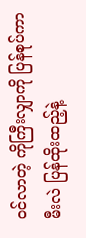ဝင်လာတဲ့ ကိုကြီးလျှာကို ပြန်စုပ်ကာ မီးလဲ ပြန်ထိုးထည့်နဲ့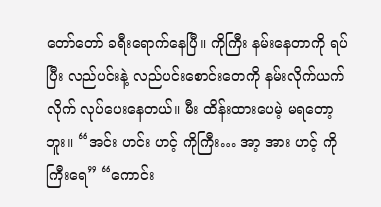တော်တော် ခရီးရောက်နေပြီ။ ကိုကြီး နမ်းနေတာကို ရပ်ပြီး လည်ပင်းနဲ့ လည်ပင်းစောင်းတေကို နမ်းလိုက်ယက်လိုက် လုပ်ပေးနေတယ်။ မီး ထိန်းထားပေမဲ့ မရတော့ဘူး။ “အင်း ဟင်း ဟင့် ကိုကြီး… အာ့ အား ဟင့် ကိုကြီးရေ” “ကောင်း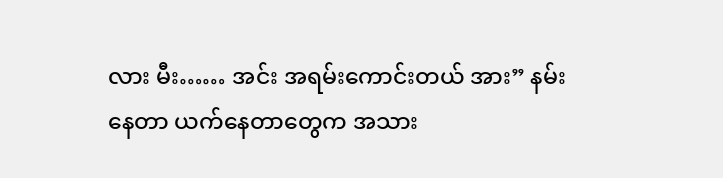လား မီး…… အင်း အရမ်းကောင်းတယ် အား” နမ်းနေတာ ယက်နေတာတွေက အသား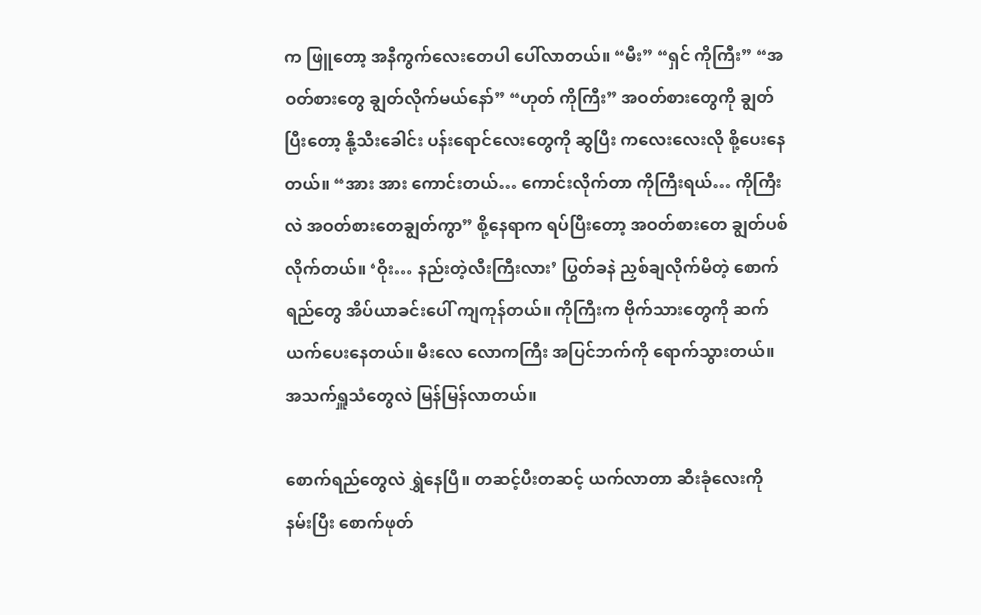က ဖြူတော့ အနီကွက်လေးတေပါ ပေါ်လာတယ်။ “မီး” “ရှင် ကိုကြီး” “အဝတ်စားတွေ ချွတ်လိုက်မယ်နော်” “ဟုတ် ကိုကြီး” အဝတ်စားတွေကို ချွတ်ပြီးတော့ နို့သီးခေါင်း ပန်းရောင်လေး‌တွေကို ဆွပြီး ကလေးလေးလို စို့ပေးနေတယ်။ “အား အား ကောင်းတယ်… ကောင်းလိုက်တာ ကိုကြီးရယ်… ကိုကြီးလဲ အဝတ်စားတေချွတ်ကွာ” စို့နေရာက ရပ်ပြီးတော့ အဝတ်စားတေ ချွတ်ပစ်လိုက်တယ်။ ‘ဝိုး… နည်းတဲ့လီးကြီးလား’ ပြွတ်ခနဲ ညှစ်ချလိုက်မိတဲ့ စောက်ရည်တွေ အိပ်ယာခင်းပေါ် ကျကုန်တယ်။ ကိုကြီးက ဗိုက်သားတွေကို ဆက်ယက်ပေးနေတယ်။ မီးလေ လောကကြီး အပြင်ဘက်ကို ရောက်သွားတယ်။ အသက်ရှူသံတွေလဲ မြန်မြန်လာတယ်။

စောက်ရည်တွေလဲ ရွှဲနေပြီ။ တဆင့်ပီးတဆင့် ယက်လာတာ ဆီးခုံလေးကို နမ်းပြီး စောက်ဖုတ်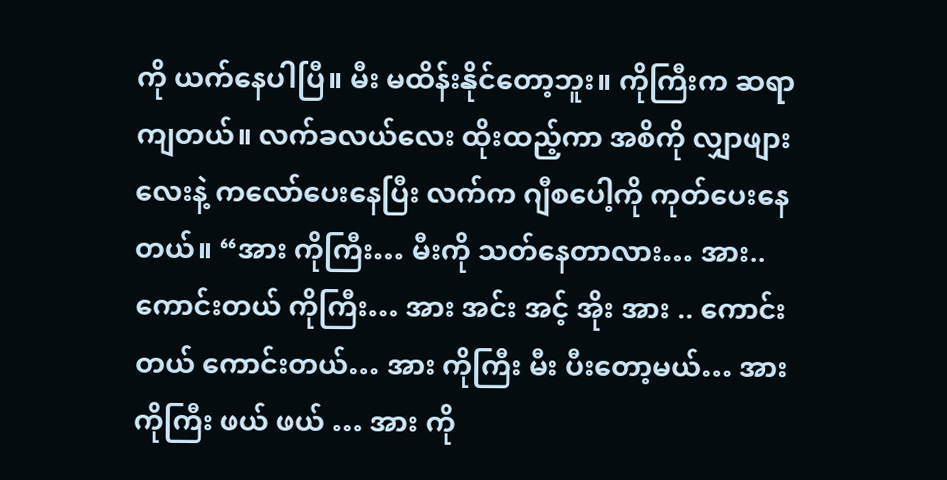ကို ယက်နေပါပြီ။ မီး မထိန်းနိုင်တော့ဘူး။ ကိုကြီးက ဆရာကျတယ်။ လက်ခလယ်လေး ထိုးထည့်ကာ အစိကို လျှာဖျားလေးနဲ့ ကလော်ပေးနေပြီး လက်က ဂျီစပေါ့ကို ကုတ်ပေးနေတယ်။ “အား ကိုကြီး… မီးကို သတ်နေတာလား… အား.. ကောင်းတယ် ကိုကြီး… အား အင်း အင့် အိုး အား .. ကောင်းတယ် ကောင်းတယ်… အား ကိုကြီး မီး ပီးတော့မယ်… အား ကိုကြီး ဖယ် ဖယ် … အား ကို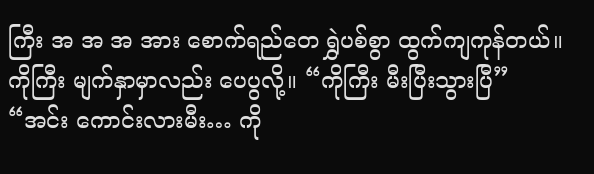ကြီး အ အ အ အား စောက်ရည်တေ ရွှဲပစ်စွာ ထွက်ကျကုန်တယ်။ ကိုကြီး မျက်နှာမှာလည်း ပေပွလို့။ “ကိုကြီး မီးပြီးသွားပြီ” “အင်း ကောင်းလားမီး… ကို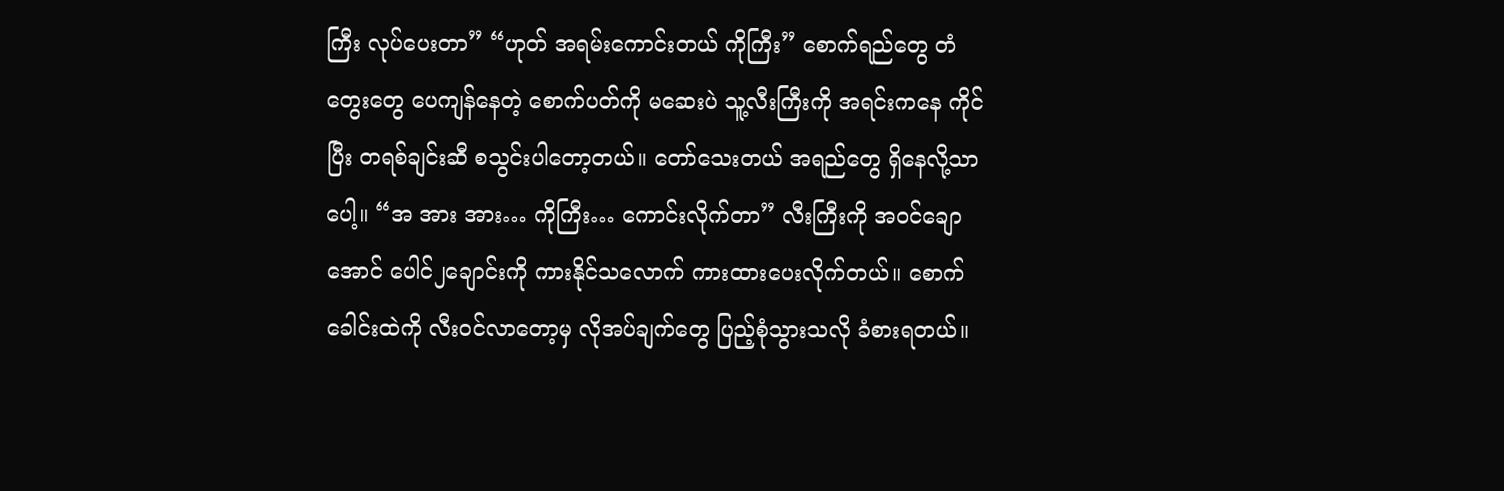ကြီး လုပ်ပေးတာ” “ဟုတ် အရမ်းကောင်းတယ် ကိုကြီး” စောက်ရည်တွေ တံတွေးတွေ ပေကျန်နေတဲ့ စောက်ပတ်ကို မဆေးပဲ သူ့လီးကြီးကို အရင်းကနေ ကိုင်ပြီး တရစ်ချင်းဆီ စသွင်းပါတော့တယ်။ တော်သေးတယ် အရည်တွေ ရှိနေလို့သာပေါ့။ “အ အား အား… ကိုကြီး… ကောင်းလိုက်တာ” လီးကြီးကို အဝင်ချောအောင် ပေါင်၂ချောင်းကို ကားနိုင်သလောက် ကားထားပေးလိုက်တယ်။ စောက်ခေါင်းထဲကို လီးဝင်လာတော့မှ လိုအပ်ချက်တွေ ပြည့်စုံသွားသလို ခံစားရတယ်။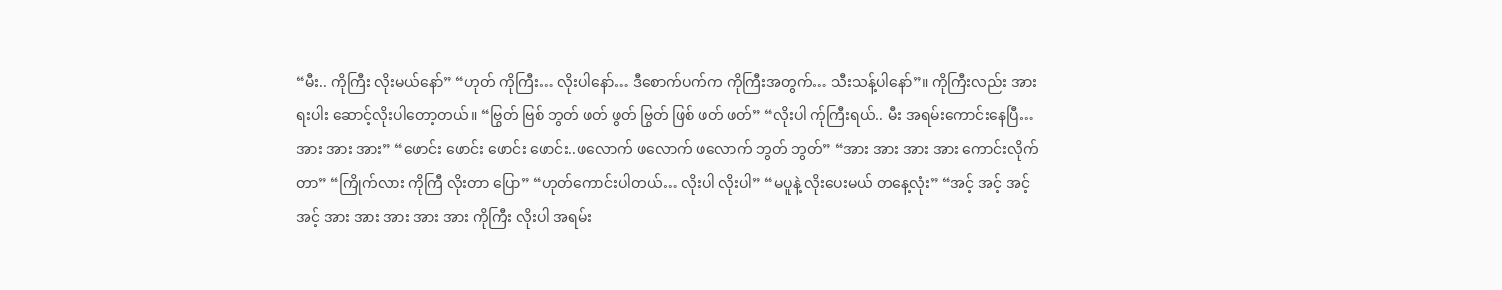“မီး.. ကိုကြီး လိုးမယ်နော်” “ဟုတ် ကိုကြီး… လိုးပါနော်… ဒီစောက်ပက်က ကိုကြီးအတွက်… သီးသန့်ပါနော်”။ ကိုကြီးလည်း အားရးပါး ဆောင့်လိုးပါတော့တယ်။ “ဗြွတ် ဗြစ် ဘွတ် ဖတ် ဖွတ် ဗြွတ် ဖြစ် ဖတ် ဖတ်” “လိုးပါ က်ုကြီးရယ်.. မီး အရမ်းကောင်းနေပြီ… အား အား အား” “ဖောင်း ဖောင်း ဖောင်း ဖောင်း..ဖလောက် ဖလောက် ဖလောက် ဘွတ် ဘွတ်” “အား အား အား အား ကောင်းလိုက်တာ” “ကြိုက်လား ကိုကြီ လိုးတာ ပြော” “ဟုတ်ကောင်းပါတယ်… လိုးပါ လိုးပါ” “မပူနဲ့ လိုးပေးမယ် တနေ့လုံး” “အင့် အင့် အင့် အင့် အား အား အား အား အား ကိုကြီး လိုးပါ အရမ်း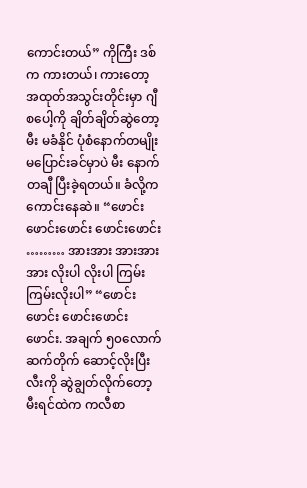ကောင်းတယ်” ကိုကြီး ဒစ်က ကားတယ်၊ ကားတော့ အထုတ်အသွင်းတိုင်းမှာ ဂျီစပေါ့ကို ချိတ်ချိတ်ဆွဲတော့ မီး မခံနိုင် ပုံစံနောက်တမျိုး မပြောင်းခင်မှာပဲ မီး နောက်တချီ ပြီးခဲ့ရတယ်။ ခံလို့က ကောင်းနေဆဲ။ “ဖောင်း ဖောင်းဖောင်း ဖောင်းဖောင်း ……… အားအား အားအားအား လိုးပါ လိုးပါ ကြမ်းကြမ်းလိုးပါ” “ဖောင်းဖောင်း ဖောင်းဖောင်းဖောင်း. အချက် ၅၀လောက် ဆက်တိုက် ဆောင့်လိုးပြီး လီးကို ဆွဲချွတ်လိုက်တော့ မီးရင်ထဲက ကလီစာ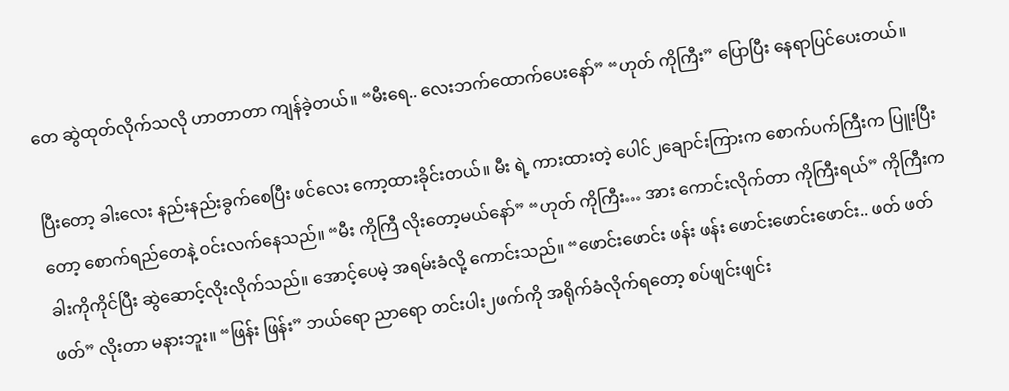တေ ဆွဲထုတ်လိုက်သလို ဟာတာတာ ကျန်ခဲ့တယ်။ “မီးရေ.. လေးဘက်ထောက်ပေးနော်” “ဟုတ် ကိုကြီး” ပြောပြီး နေရာပြင်ပေးတယ်။

ပြီးတော့ ခါးလေး နည်းနည်းခွက်စေပြီး ဖင်လေး ကော့ထားခိုင်းတယ်။ မီး ရဲ့ ကားထားတဲ့ ပေါင်၂ချောင်းကြားက စောက်ပက်ကြီးက ပြူးပြီးတော့ စောက်ရည်တေနဲ့ ဝင်းလက်နေသည်။ “မီး ကိုကြီ လိုးတော့မယ်နော်” “ဟုတ် ကိုကြီး… အား ကောင်းလိုက်တာ ကိုကြီးရယ်” ကိုကြီးက ခါးကိုကိုင်ပြီး ဆွဲဆောင့်လိုးလိုက်သည်။ အောင့်ပေမဲ့ အရမ်းခံလို့ ကောင်းသည်။ “ဖောင်းဖောင်း ဖန်း ဖန်း ဖောင်းဖောင်းဖောင်း.. ဖတ် ဖတ် ဖတ်” လိုးတာ မနားဘူး။ “ဖြန်း ဖြန်း” ဘယ်ရော ညာရော တင်းပါး၂ဖက်ကို အရိုက်ခံလိုက်ရတော့ စပ်ဖျင်းဖျင်း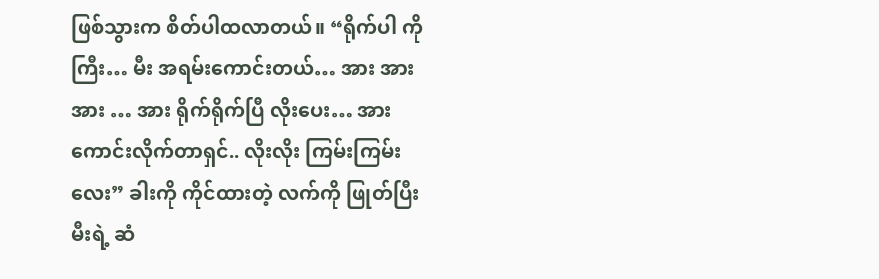ဖြစ်သွားက စိတ်ပါထလာတယ်။ “ရိုက်ပါ ကိုကြီး… မီး အရမ်းကောင်းတယ်… အား အား အား … အား ရိုက်ရိုက်ပြီ လိုးပေး… အား ကောင်းလိုက်တာရှင်.. လိုးလိုး ကြမ်းကြမ်းလေး” ခါးကို ကိုင်ထားတဲ့ လက်ကို ဖြုတ်ပြီး မီးရဲ့ ဆံ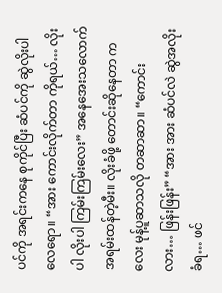ပင်ကို အရင်းကနေ စုကိုင်ပြီး ဆံပင်ကို ဆွဲလိုးပါလေရော။ “အား ကောင်းလိုက်တာ ကိုရယ်… လိုးပါ လိုးပါ ကြမ်းကြမ်းလေး” အနေအေးသလောက် အရမ်းထန်တဲ့မီး။ လိုးခံဖို့ တောင်းဆိုနေတာ ကလေး မုန့်ပူဆာသလို တဆာဆာ။ “ကောင်းလား… ဖြန်းဖြန်း” “အား အား ဆံပင်လဲ ဆွဲအလိုးခံရ… ဖင်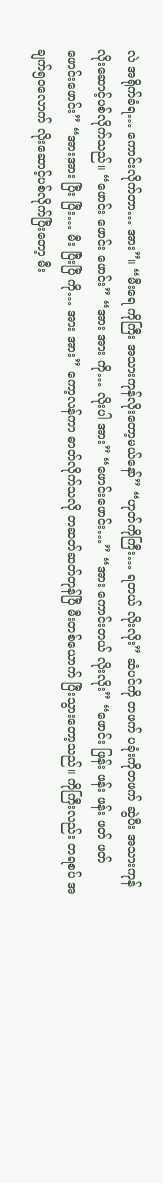လဲ အရိုက်ခံရ… ကောင်းလိုက်တာ… အား”။ “မီးရေ ကိုကြီး အသားကုန်လိုးတော့မယ်နော်” “ဟုတ်ကိုကြီး… ရတယ် လိုးလိုး” ဆံပင်ကို တဖက် ပခုံးကိုတဖက် ဆွဲပီး အသားကုန် လိုးဆောင့်ပစ်လိုက်သည်။ “ဖောင်း ဖောင်း ဖောင်း” “အား အား ကို… လိုးပါ အား” “ဖောင်းဖောင်း…” “အား ကောင်းတယ် လိုးလိုး” “ဖောင်း ဖြန်း ဖန်း ဖန်း ဖတ် ဖတ် ဖောင်းဖောင်း” “အားအား ပြီး ပြီး… မီး ပြီးပြီ ကို… အား အား” ကော့လန်ကာ ဓာတ်လိုက်သလို တဆတ်ဆတ်တုန်ပြီ မီးတစ်ယောက် ပြီးသွားတော့သည်။ ကိုကြီးလည်း တရစပ် အချက်၅၀လောက် လိုးဆောင့်ပစ်လိုက်ပြီးတော့ မီး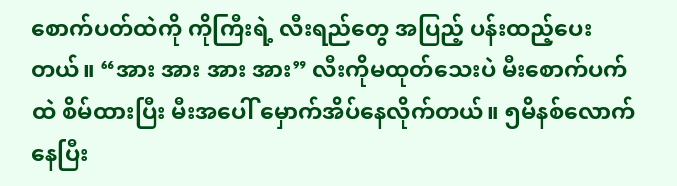စောက်ပတ်ထဲကို ကိုကြီးရဲ့ လီးရည်တွေ အပြည့် ပန်းထည့်ပေးတယ်။ “အား အား အား အား” လီးကိုမထုတ်သေးပဲ မီးစောက်ပက်ထဲ စိမ်ထားပြီး မီးအပေါ် မှောက်အိပ်နေလိုက်တယ်။ ၅မိနစ်လောက် နေပြီး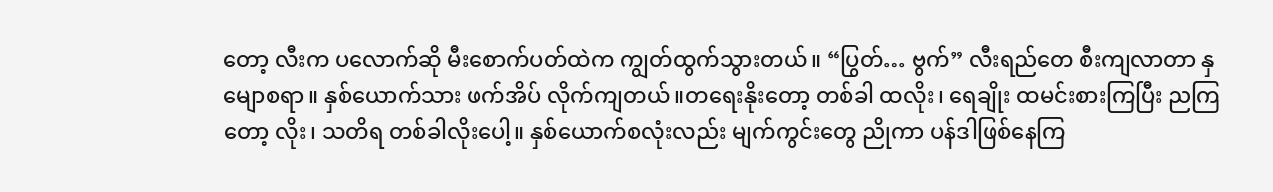တော့ လီးက ပလောက်ဆို မီးစောက်ပတ်ထဲက ကျွတ်ထွက်သွားတယ်။ “ပြွတ်… ဗွက်” လီးရည်တေ စီးကျလာတာ နှမျောစရာ။ နှစ်ယောက်သား ဖက်အိပ် လိုက်ကျတယ်။တရေးနိုးတော့ တစ်ခါ ထလိုး၊ ရေချိုး ထမင်းစားကြပြီး ညကြတော့ လိုး၊ သတိရ တစ်ခါလိုးပေါ့။ နှစ်ယောက်စလုံးလည်း မျက်ကွင်းတွေ ညိုကာ ပန်ဒါဖြစ်နေကြ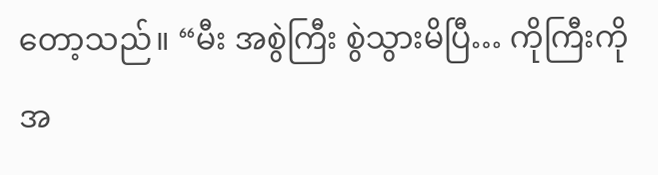တော့သည်။ “မီး အစွဲကြီး စွဲသွားမိပြီ… ကိုကြီးကို အ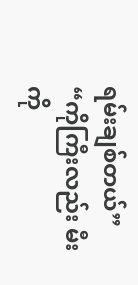ရမ်းချစ်တယ်” “ကိုကြီးလည်း မီးကို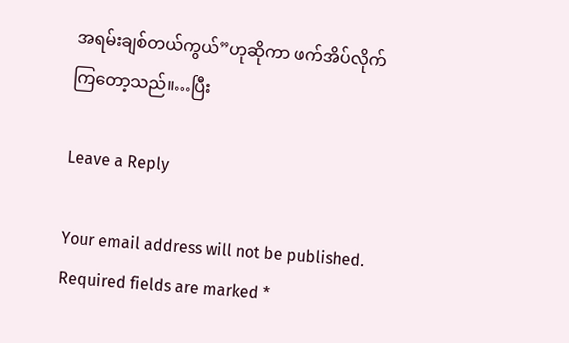အရမ်းချစ်တယ်ကွယ်”ဟုဆိုကာ ဖက်အိပ်လိုက်ကြ‌တော့သည်။…ပြီး

Leave a Reply

Your email address will not be published. Required fields are marked *